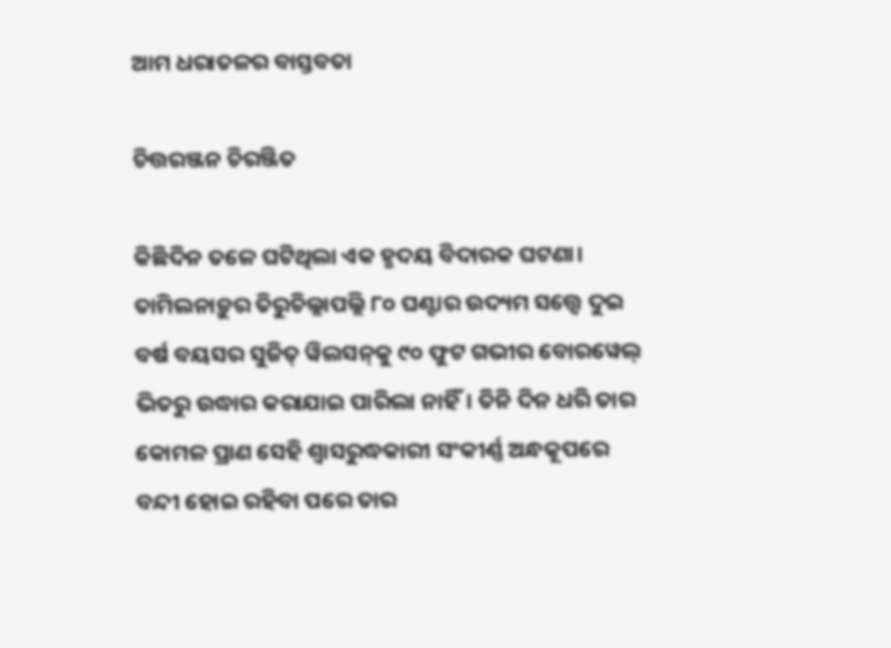ଆମ ଧରାତଳର ବାସ୍ତବତା

ଚିତ୍ତରଞ୍ଜନ ଚିରଞ୍ଜିତ

କିଛିଦିନ ତଳେ ଘଟିଥିଲା ଏକ ହୃଦୟ ବିଦାରକ ଘଟଣା। ତାମିଲନାଡ଼ୁର ତିରୁଚିଲ୍ଲାପଲ୍ଲି ୮୦ ଘଣ୍ଟାର ଉଦ୍ୟମ ସତ୍ତ୍ବେ ଦୁଇ ବର୍ଷ ବୟସର ସୁଜିତ୍‌ ୱିଲସନ୍‌କୁ ୯୦ ଫୁଟ ଗଭୀର ବୋରୱେଲ୍‌ ଭିତରୁ ଉଦ୍ଧାର କରାଯାଇ ପାରିଲା ନାହିଁ। ତିନି ଦିନ ଧରି ତାର କୋମଳ ପ୍ରାଣ ସେହି ଶ୍ବାସରୁଦ୍ଧକାରୀ ସଂକୀର୍ଣ୍ଣ ଅନ୍ଧକୂପରେ ବନ୍ଦୀ ହୋଇ ରହିବା ପରେ ତାର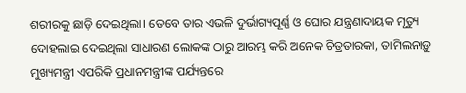ଶରୀରକୁ ଛାଡ଼ି ଦେଇଥିଲା। ତେବେ ତାର ଏଭଳି ଦୁର୍ଭାଗ୍ୟପୂର୍ଣ୍ଣ ଓ ଘୋର ଯନ୍ତ୍ରଣାଦାୟକ ମୃତ୍ୟୁ ଦୋହଲାଇ ଦେଇଥିଲା ସାଧାରଣ ଲୋକଙ୍କ ଠାରୁ ଆରମ୍ଭ କରି ଅନେକ ଚିତ୍ରତାରକା, ତାମିଲନାଡ଼ୁ ମୁଖ୍ୟମନ୍ତ୍ରୀ ଏପରିକି ପ୍ରଧାନମନ୍ତ୍ରୀଙ୍କ ପର୍ଯ୍ୟନ୍ତରେ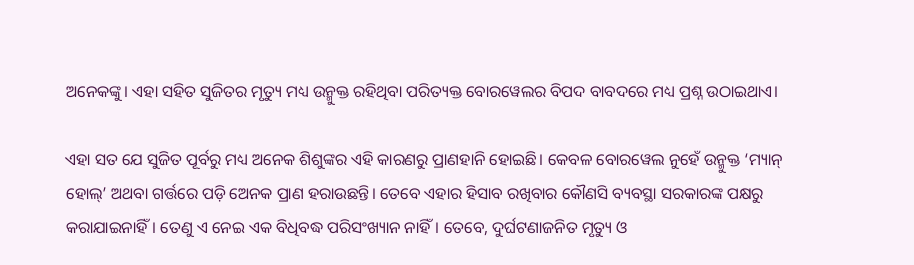ଅନେକଙ୍କୁ। ଏହା ସହିତ ସୁଜିତର ମୃତ୍ୟୁ ମଧ୍ୟ ଉନ୍ମୁକ୍ତ ରହିଥିବା ପରିତ୍ୟକ୍ତ ବୋରୱେଲର ବିପଦ ବାବଦରେ ମଧ୍ୟ ପ୍ରଶ୍ନ ଉଠା‌ଇଥାଏ।

ଏହା ସତ ଯେ ସୁଜିତ ପୂର୍ବରୁ ମଧ୍ୟ ଅନେକ ଶିଶୁଙ୍କର ଏହି କାରଣରୁ ପ୍ରାଣହାନି ହୋଇଛି। କେବଳ ବୋରୱେଲ ନୁହେଁ ଉନ୍ମୁକ୍ତ ‘ମ୍ୟାନ୍‌ ହୋଲ୍’ ଅଥବା ଗର୍ତ୍ତରେ ପଡ଼ି ଅ‌େନକ ପ୍ରାଣ ହରାଉଛନ୍ତି। ତେବେ ଏହାର ହିସାବ ରଖିବାର କୌଣସି ବ୍ୟବସ୍ଥା ସରକାରଙ୍କ ପକ୍ଷରୁ କରାଯାଇନାହିଁ। ତେଣୁ ଏ ନେଇ ଏକ ବିଧିବଦ୍ଧ ପରିସଂଖ୍ୟାନ ନାହିଁ। ତେବେ, ଦୁର୍ଘଟଣାଜନିତ ମୃତ୍ୟୁ ଓ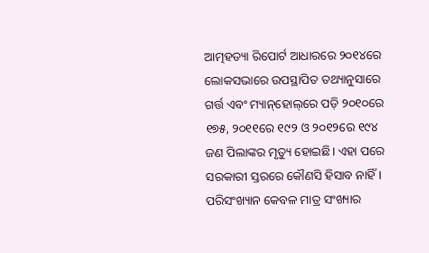ଆତ୍ମହତ୍ୟା ରିପୋର୍ଟ ଆଧାରରେ ୨୦୧୪ରେ ଲୋକସଭାରେ ଉପସ୍ଥାପିତ ତଥ୍ୟାନୁସାରେ ଗର୍ତ୍ତ ଏବଂ ମ୍ୟାନ୍‌ହୋଲ୍‌ରେ ପଡ଼ି ୨୦୧୦ରେ ୧୭୫, ୨୦୧୧ରେ ୧୯୨ ଓ ୨୦୧୨ରେ ୧୯୪ ଜଣ ପିଲାଙ୍କର ମୃତ୍ୟୁ ହୋଇଛି। ଏହା ପରେ ସରକାରୀ ସ୍ତରରେ କୌଣସି ହିସାବ ନାହିଁ। ପରିସଂଖ୍ୟାନ କେବଳ ମାତ୍ର ସଂଖ୍ୟାର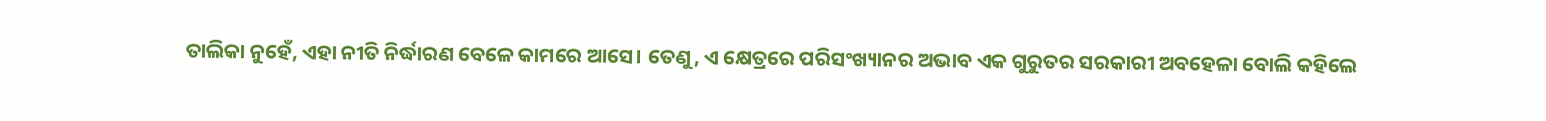ତାଲିକା ନୁହେଁ, ଏହା ନୀତି ନିର୍ଦ୍ଧାରଣ ବେଳେ କାମରେ ଆସେ। ତେଣୁ, ଏ କ୍ଷେତ୍ରରେ ପରିସଂଖ୍ୟାନର ଅଭାବ ଏକ ଗୁରୁତର ସରକାରୀ ଅବହେଳା ବୋଲି କହିଲେ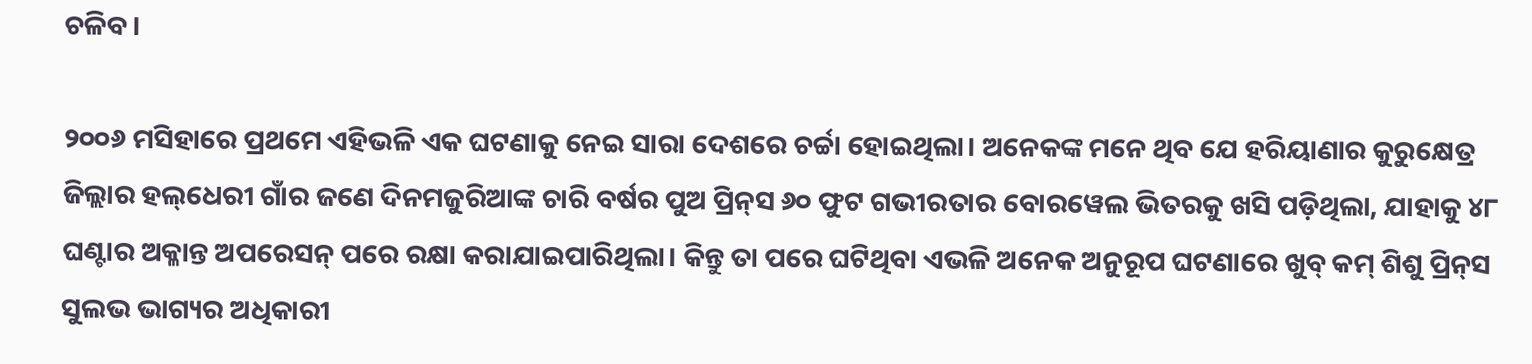ଚଳିବ।

୨୦୦୬ ମସିହାରେ ପ୍ରଥମେ ଏହିଭଳି ଏକ ଘଟଣାକୁ ନେଇ ସାରା ଦେଶରେ ଚର୍ଚ୍ଚା ହୋଇଥିଲା। ଅନେକଙ୍କ ମନେ ଥିବ ଯେ ହରିୟାଣାର କୁରୁକ୍ଷେତ୍ର ଜିଲ୍ଲାର ହଲ୍‌ଧେରୀ ଗାଁର ଜଣେ ଦିନମଜୁରିଆଙ୍କ ଚାରି ବର୍ଷର ପୁଅ ପ୍ରିନ୍‌ସ ୬୦ ଫୁଟ ଗଭୀରତାର ବୋ‌ରୱେଲ ଭିତରକୁ ଖସି ପଡ଼ିଥିଲା, ଯାହାକୁ ୪୮ ଘଣ୍ଟାର ଅକ୍ଳାନ୍ତ ଅପରେସନ୍‌ ପରେ ର‌କ୍ଷା କରାଯାଇପାରିଥିଲା। କିନ୍ତୁ ତା ପରେ ଘଟିଥିବା ଏଭଳି ଅନେକ ଅନୁରୂପ ଘଟଣାରେ ଖୁବ୍‌ କମ୍ ଶିଶୁ ପ୍ରିନ୍‌ସ ସୁଲଭ ଭାଗ୍ୟର ଅଧିକାରୀ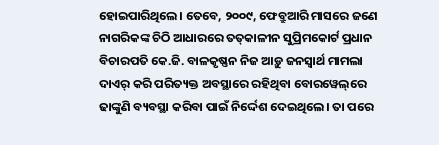ହୋଇପାରିଥିଲେ। ତେବେ, ୨୦୦୯, ଫେବ୍ରୁଆରି ମାସରେ ଜଣେ ନାଗରିକଙ୍କ ଚିଠି ଆଧାରରେ ତତ୍‌କାଳୀନ ସୁପ୍ରିମକୋର୍ଟ ପ୍ରଧାନ ବିଚାରପତି କେ.ଜି. ବାଳକୃଷ୍ଣନ ନିଜ ଆଡ଼ୁ ଜନସ୍ବାର୍ଥ ମାମଲା ଦାଏର୍‌ କରି ପରିତ୍ୟକ୍ତ ଅବସ୍ଥାରେ ରହିଥିବା ବୋ‌ରୱେଲ୍‌ରେ ଢାଙ୍କୁଣି ବ୍ୟବସ୍ଥା କରିବା ପାଇଁ ନିର୍ଦ୍ଦେଶ ଦେଇଥିଲେ। ତା ପରେ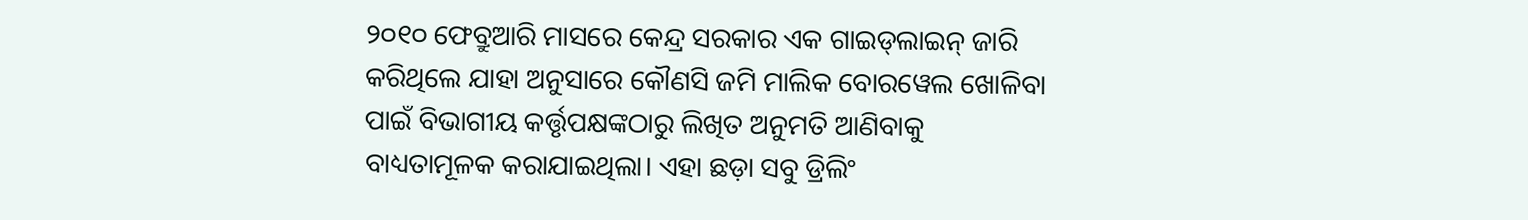୨୦୧୦ ଫେବ୍ରୁଆରି ମାସରେ କେନ୍ଦ୍ର ସରକାର ଏକ ଗାଇଡ୍‌ଲାଇନ୍‌ ଜାରି କରିଥିଲେ ଯାହା ଅନୁସାରେ କୌଣସି ଜମି ମାଲିକ ବୋରୱେଲ ଖୋଳିବା ପାଇଁ ବିଭାଗୀୟ କର୍ତ୍ତୃପକ୍ଷଙ୍କଠାରୁ ଲିଖିତ ଅନୁମତି ଆଣିବାକୁ ବାଧ୍ୟତାମୂଳକ କରାଯାଇଥିଲା। ଏହା ଛଡ଼ା ସବୁ ଡ୍ରିଲିଂ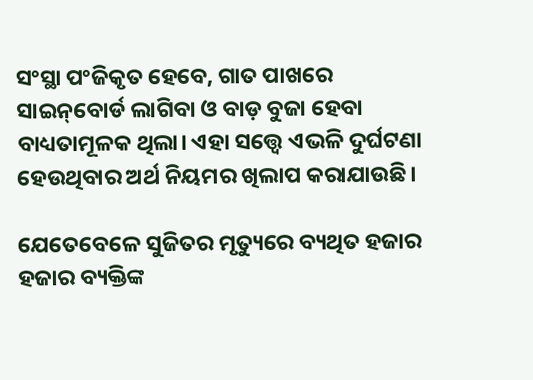ସଂସ୍ଥା ପଂଜିକୃତ ହେବେ, ଗାତ ପାଖରେ ସାଇନ୍‌ବୋର୍ଡ ଲାଗିବା ଓ ବାଡ଼ ବୁଜା ହେବା ବାଧ୍ୟତାମୂଳକ ଥିଲା। ଏହା ସତ୍ତ୍ବେ ଏଭଳି ଦୁର୍ଘଟଣା ହେଉଥିବାର ଅର୍ଥ ନିୟମର ଖିଲାପ କରାଯାଉଛି।

ଯେତେବେଳେ ସୁଜିତର ମୃତ୍ୟୁରେ ବ୍ୟଥିତ ହଜାର ହଜାର ବ୍ୟକ୍ତିଙ୍କ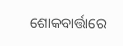ଶୋକବାର୍ତ୍ତାରେ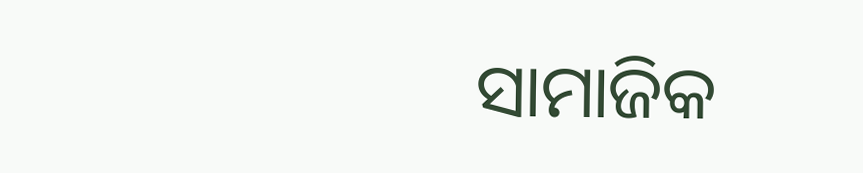ସାମାଜିକ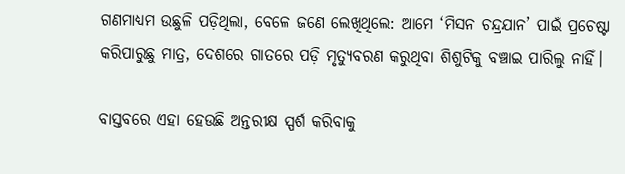ଗଣମାଧ୍ୟମ ଉଛୁଳି ପଡ଼ିଥିଲା, ବେଳେ ଜଣେ ଲେଖିଥିଲେ: ଆମେ ‘ମିସନ ଚନ୍ଦ୍ରଯାନ’ ପାଇଁ ପ୍ରଚେଷ୍ଟା କରିପାରୁଛୁ ମାତ୍ର, ଦେଶରେ ଗାତରେ ପଡ଼ି ମୃତ୍ୟୁବରଣ କରୁଥିବା ଶିଶୁଟିକୁ ବଞ୍ଚାଇ ପାରିଲୁ ନାହିଁ।

ବାସ୍ତବରେ ଏହା ହେଉଛି ଅନ୍ତରୀକ୍ଷ ସ୍ପର୍ଶ କରିବାକୁ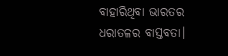ବାହାରିଥିବା ଭାରତର ଧରାତଳର ବାସ୍ତବତା।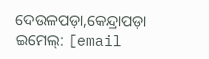ଦେଉଳପଡ଼ା,କେନ୍ଦ୍ରାପଡ଼ା
ଇମେଲ୍‌: [email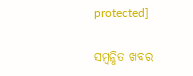protected]

ସମ୍ବନ୍ଧିତ ଖବର